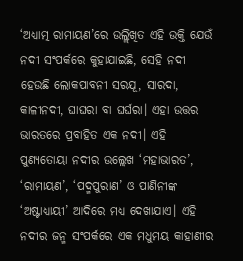‘ଅଧ୍ୟାତ୍ମ ରାମାୟଣ’ରେ ଉଲ୍ଲିଖିତ ଏହି ଉକ୍ତି ଯେଉଁ ନଦୀ ସଂପର୍କରେ କୁହାଯାଇଛି, ସେହି ନଦୀ ହେଉଛି ଲୋକପାବନୀ ସରଯୂ, ସାରଦା, କାଳୀନଦୀ, ଘାଘରା ବା ଘର୍ଘରା। ଏହା ଉତ୍ତର ଭାରତରେ ପ୍ରବାହିତ ଏକ ନଦୀ। ଏହି ପୁଣ୍ୟତୋୟା ନଦୀର ଉଲ୍ଲେଖ ‘ମହାଭାରତ’, ‘ରାମାୟଣ’, ‘ପଦ୍ମପୁରାଣ’ ଓ ପାଣିନୀଙ୍କ ‘ଅଷ୍ଟାଧ୍ୟାୟୀ’ ଆଦିରେ ମଧ୍ୟ ଦେଖାଯାଏ। ଏହି ନଦୀର ଜନ୍ମ ସଂପର୍କରେ ଏକ ମଧୁମୟ କାହାଣୀର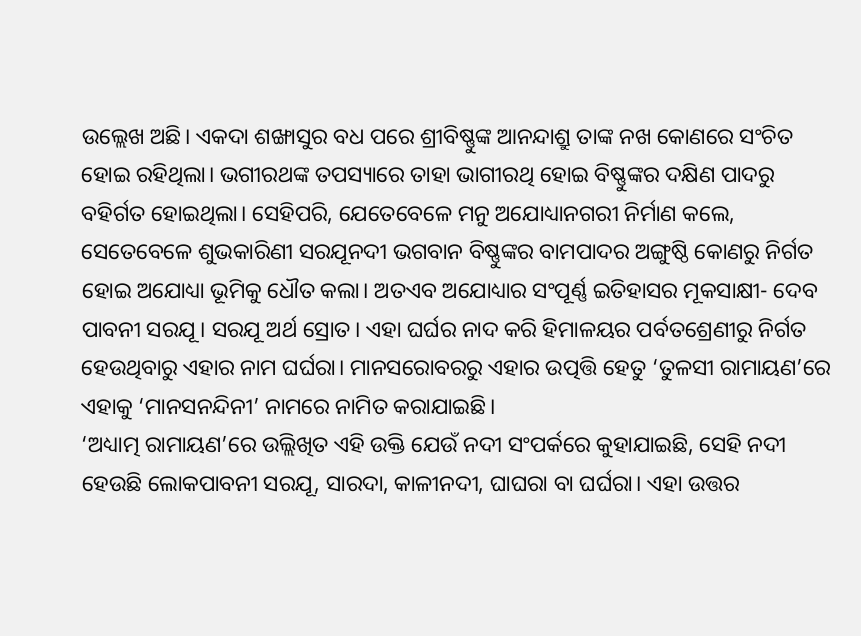ଉଲ୍ଲେଖ ଅଛି। ଏକଦା ଶଙ୍ଖାସୁର ବଧ ପରେ ଶ୍ରୀବିଷ୍ଣୁଙ୍କ ଆନନ୍ଦାଶ୍ରୁ ତାଙ୍କ ନଖ କୋଣରେ ସଂଚିତ ହୋଇ ରହିଥିଲା। ଭଗୀରଥଙ୍କ ତପସ୍ୟାରେ ତାହା ଭାଗୀରଥି ହୋଇ ବିଷ୍ଣୁଙ୍କର ଦକ୍ଷିଣ ପାଦରୁ ବହିର୍ଗତ ହୋଇଥିଲା। ସେହିପରି, ଯେତେବେଳେ ମନୁ ଅଯୋଧ୍ୟାନଗରୀ ନିର୍ମାଣ କଲେ, ସେତେବେଳେ ଶୁଭକାରିଣୀ ସରଯୂନଦୀ ଭଗବାନ ବିଷ୍ଣୁଙ୍କର ବାମପାଦର ଅଙ୍ଗୁଷ୍ଠି କୋଣରୁ ନିର୍ଗତ ହୋଇ ଅଯୋଧ୍ୟା ଭୂମିକୁ ଧୌତ କଲା। ଅତଏବ ଅଯୋଧ୍ୟାର ସଂପୂର୍ଣ୍ଣ ଇତିହାସର ମୂକସାକ୍ଷୀ- ଦେବ ପାବନୀ ସରଯୂ। ସରଯୂ ଅର୍ଥ ସ୍ରୋତ। ଏହା ଘର୍ଘର ନାଦ କରି ହିମାଳୟର ପର୍ବତଶ୍ରେଣୀରୁ ନିର୍ଗତ ହେଉଥିବାରୁ ଏହାର ନାମ ଘର୍ଘରା। ମାନସରୋବରରୁ ଏହାର ଉତ୍ପତ୍ତି ହେତୁ ‘ତୁଳସୀ ରାମାୟଣ’ରେ ଏହାକୁ ‘ମାନସନନ୍ଦିନୀ’ ନାମରେ ନାମିତ କରାଯାଇଛି।
‘ଅଧ୍ୟାତ୍ମ ରାମାୟଣ’ରେ ଉଲ୍ଲିଖିତ ଏହି ଉକ୍ତି ଯେଉଁ ନଦୀ ସଂପର୍କରେ କୁହାଯାଇଛି, ସେହି ନଦୀ ହେଉଛି ଲୋକପାବନୀ ସରଯୂ, ସାରଦା, କାଳୀନଦୀ, ଘାଘରା ବା ଘର୍ଘରା। ଏହା ଉତ୍ତର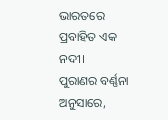ଭାରତରେ ପ୍ରବାହିତ ଏକ ନଦୀ।
ପୁରାଣର ବର୍ଣ୍ଣନା ଅନୁସାରେ,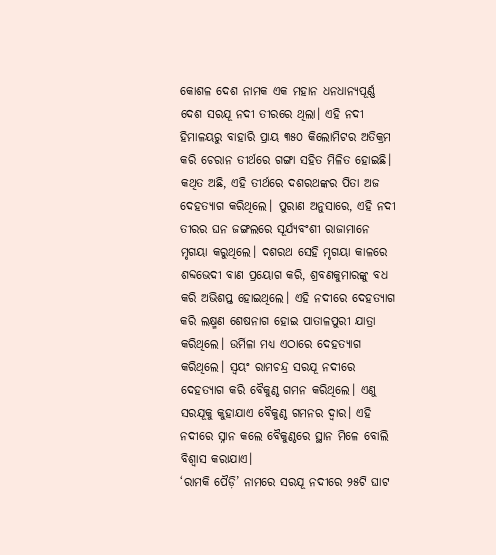କୋଶଳ ଦେଶ ନାମକ ଏକ ମହାନ ଧନଧାନ୍ୟପୂର୍ଣ୍ଣ ଦେଶ ସରଯୂ ନଦୀ ତୀରରେ ଥିଲା। ଏହି ନଦୀ ହିମାଳୟରୁ ବାହାରି ପ୍ରାୟ ୩୫୦ କିଲୋମିଟର ଅତିକ୍ରମ କରି ଚେରାନ ତୀର୍ଥରେ ଗଙ୍ଗା ସହିତ ମିଳିତ ହୋଇଛି। କଥିତ ଅଛି, ଏହି ତୀର୍ଥରେ ଦଶରଥଙ୍କର ପିତା ଅଜ ଦେହତ୍ୟାଗ କରିଥିଲେ। ପୁରାଣ ଅନୁସାରେ, ଏହି ନଦୀ ତୀରର ଘନ ଜଙ୍ଗଲରେ ସୂର୍ଯ୍ୟବଂଶୀ ରାଜାମାନେ ମୃଗୟା କରୁଥିଲେ। ଦଶରଥ ସେହି ମୃଗୟା କାଳରେ ଶବ୍ଦଭେଦୀ ବାଣ ପ୍ରୟୋଗ କରି, ଶ୍ରବଣକୁମାରଙ୍କୁ ବଧ କରି ଅଭିଶପ୍ତ ହୋଇଥିଲେ। ଏହି ନଦୀରେ ଦେହତ୍ୟାଗ କରି ଲକ୍ଷ୍ମଣ ଶେଷନାଗ ହୋଇ ପାତାଳପୁରୀ ଯାତ୍ରା କରିଥିଲେ। ଉର୍ମିଳା ମଧ୍ୟ ଏଠାରେ ଦେହତ୍ୟାଗ କରିଥିଲେ। ସ୍ୱୟଂ ରାମଚନ୍ଦ୍ର ସରଯୂ ନଦୀରେ ଦେହତ୍ୟାଗ କରି ବୈକୁଣ୍ଠ ଗମନ କରିଥିଲେ। ଏଣୁ ସରଯୂକୁ କୁହାଯାଏ ବୈକୁଣ୍ଠ ଗମନର ଦ୍ୱାର। ଏହି ନଦୀରେ ସ୍ନାନ କଲେ ବୈକୁଣ୍ଠରେ ସ୍ଥାନ ମିଳେ ବୋଲି ବିଶ୍ୱାସ କରାଯାଏ।
‘ରାମକି ପୈଡ଼ି’ ନାମରେ ସରଯୂ ନଦୀରେ ୨୫ଟି ଘାଟ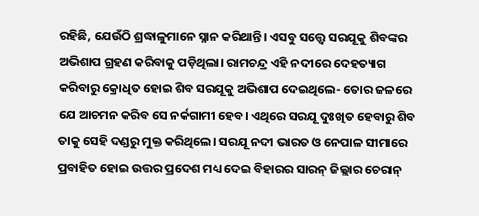ରହିଛି, ଯେଉଁଠି ଶ୍ରଦ୍ଧାଳୁମାନେ ସ୍ନାନ କରିଥାନ୍ତି। ଏସବୁ ସତ୍ତ୍ୱେ ସରଯୂକୁ ଶିବଙ୍କର ଅଭିଶାପ ଗ୍ରହଣ କରିବାକୁ ପଡ଼ିଥିଲା। ରାମଚନ୍ଦ୍ର ଏହି ନଦୀରେ ଦେହତ୍ୟାଗ କରିବାରୁ କ୍ରୋଧିତ ହୋଇ ଶିବ ସରଯୂକୁ ଅଭିଶାପ ଦେଇଥିଲେ- ତୋର ଜଳରେ ଯେ ଆଚମନ କରିବ ସେ ନର୍କଗାମୀ ହେବ। ଏଥିରେ ସରଯୂ ଦୁଃଖିତ ହେବାରୁ ଶିବ ତାକୁ ସେହି ଦଣ୍ଡରୁ ମୁକ୍ତ କରିଥିଲେ। ସରଯୂ ନଦୀ ଭାରତ ଓ ନେପାଳ ସୀମାରେ ପ୍ରବାହିତ ହୋଇ ଉତ୍ତର ପ୍ରଦେଶ ମଧ୍ୟ ଦେଇ ବିହାରର ସାରନ୍ ଜିଲ୍ଲାର ଚେରାନ୍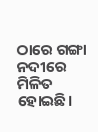ଠାରେ ଗଙ୍ଗା ନଦୀରେ ମିଳିତ ହୋଇଛି।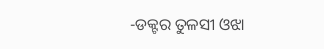-ଡକ୍ଟର ତୁଳସୀ ଓଝା